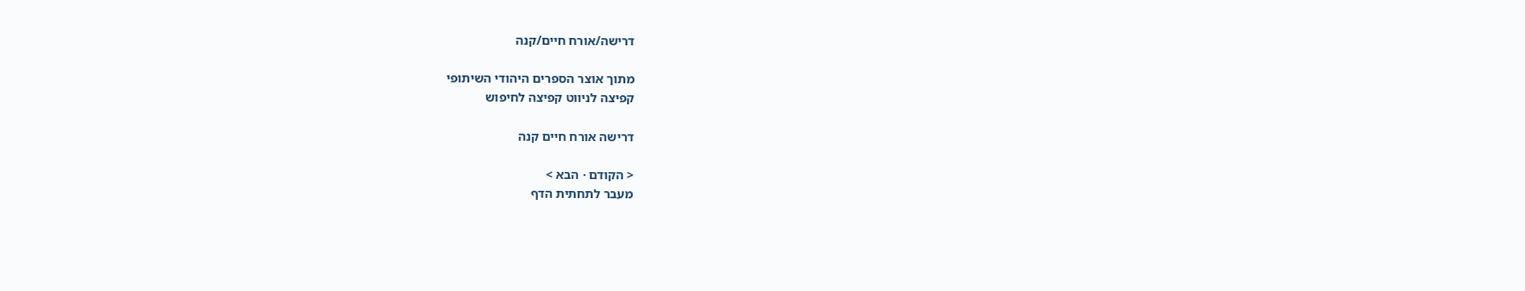דרישה/אורח חיים/קנה

מתוך אוצר הספרים היהודי השיתופי
קפיצה לניווט קפיצה לחיפוש

דרישה אורח חיים קנה

< הקודם · הבא >
מעבר לתחתית הדף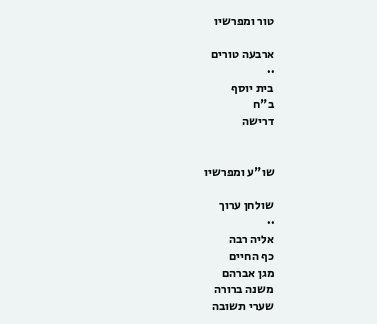טור ומפרשיו

ארבעה טורים
··
בית יוסף
ב"ח
דרישה


שו"ע ומפרשיו

שולחן ערוך
··
אליה רבה
כף החיים
מגן אברהם
משנה ברורה
שערי תשובה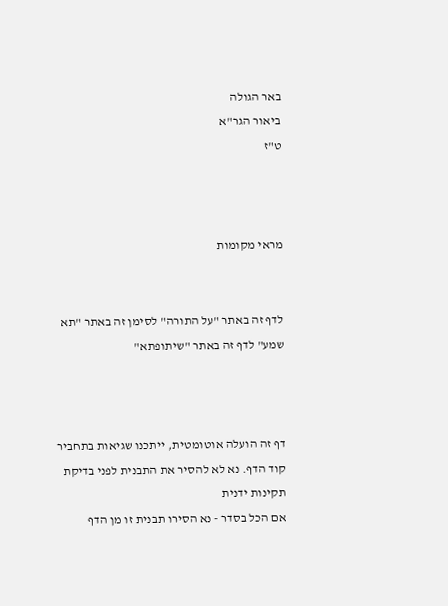באר הגולה
ביאור הגר"א
ט"ז



מראי מקומות


לדף זה באתר "על התורה" לסימן זה באתר "תא שמע" לדף זה באתר "שיתופתא"



דף זה הועלה אוטומטית, ייתכנו שגיאות בתחביר קוד הדף. נא לא להסיר את התבנית לפני בדיקת תקינות ידנית
אם הכל בסדר - נא הסירו תבנית זו מן הדף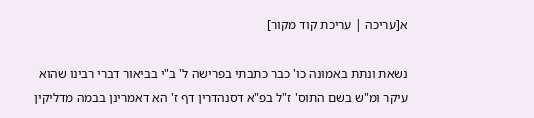א[עריכה | עריכת קוד מקור]

נשאת ונתת באמונה כו' כבר כתבתי בפרישה ל' ב"י בביאור דברי רבינו שהוא עיקר ומ"ש בשם התוס' ז"ל בפ"א דסנהדרין דף ז' הא דאמרינן בבמה מדליקין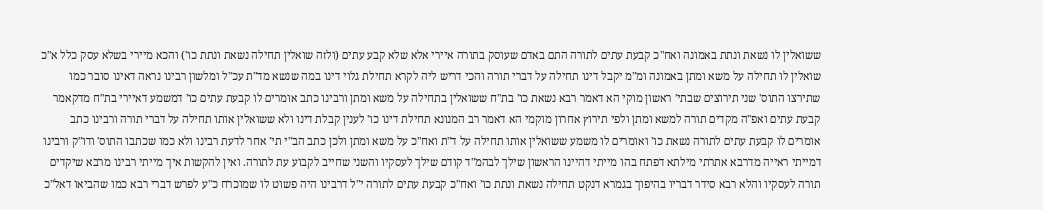ששואלין לו נשאת ונתת באמונה ואח"כ קבעת עתים לתורה התם באדם שעוסק בתורה איירי אלא שלא קבע עתים (ולזה שואלין תחילה נשאת ונתת כו') והכא מיירי בשלא עסק כלל א"כ שואלין לו תחילה על משא ומתן באמונה ומ"מ יקבל דינו תחילה על דברי תורה והכי דריש ליה לקרא תחילת גלוי דינו במה שנשא מד"ת עכ"ל ומלשון רבינו נראה דאינו סובר כמו שתירצו התוס' שני תירוצים שבתי' ראשון מוקי הא דאמר רבא נשאת כו' בת"ח ששואלין בתחילה על משא ומתן ורבינו כתב אומרים לו קבעת עתים כו' דמשמע דאיירי בת"ח מדקאמר קבעת עתים ואפ"ה מקדים תורה למשא ומתן ולפי תירוץ אחרון מוקמי הא דאמר רב המנונא תחילת דינו כו' לענין קבלת דינו ולא ששואלין אותו תחילה על דברי תורה ורבינו כתב אומרים לו קבעת עתים לתורה נשאת כו' ואומרים לו משמע ששואלין אותו תחילה על ד"ת ואח"כ על משא ומתן ולכן כתב הב"י תי' אחר לדעת רבינו ולא כמו שכתבו התוס' ודו"ק ורבינו דמייתי ראייה מדרבא אתרתי מילתא דפתח בהו מייתי דהיינו הראשון שילך לבהמ"ד קודם שילך לעסקיו והשני שחייב לקבוע עת לתורה. ואין להקשות איך מייתי רבינו מרבא שיקדים תורה לעסקיו והלא רבא סידר דבריו בהיפוך בגמרא דנקט תחילה נשאת ונתת כו' ואח"כ קבעת עתים לתורה י"ל דרבינו היה פשוט לו שמוכרח כ"ע לפרש דברי רבא כמו שהביאו דאל"כ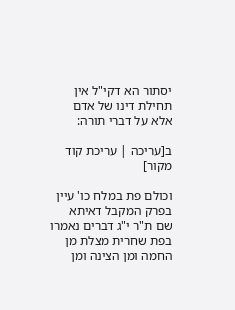יסתור הא דקי"ל אין תחילת דינו של אדם אלא על דברי תורה:

ב[עריכה | עריכת קוד מקור]

וכולם פת במלח כו' עיין בפרק המקבל דאיתא שם ת"ר י"ג דברים נאמרו בפת שחרית מצלת מן החמה ומן הצינה ומן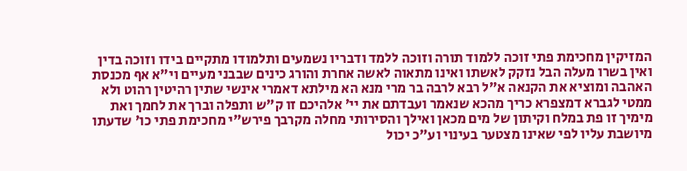המזיקין מחכימת פתי זוכה ללמוד תורה וזוכה ללמד ודבריו נשמעים ותלמודו מתקיים בידו וזוכה בדין ואין בשרו מעלה הבל נזקק לאשתו ואינו מתאוה לאשה אחרת והורג כינים שבבני מעיים וי"א אף מכנסת האהבה ומוציא את הקנאה א"ל רבא לרבה בר מרי מנא הא מילתא דאמרי אינשי שתין רהיטין רהוט ולא ממטי לגברא דמצפרא כריך מהכא שנאמר ועבדתם את יי' אלהיכם זו ק"ש ותפלה וברך את לחמך ואת מימיך זו פת במלח וקיתון של מים מכאן ואילך והסירותי מחלה מקרבך פירש"י מחכימת פתי כו' שדעתו מיושבת עליו לפי שאינו מצטער בעינוי וע"כ יכול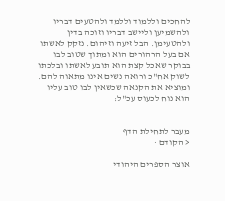להחכים וללמוד וללמד ולהטעים דבריו ולהשמיען וליישב דבריו וזוכה בדין ולהטעימן. הבל זיעה וזיהום. נזקק לאשתו אם בעל הרהורים הוא ומתוך שטוב לבו בבוקר שאכל קצת הוא תובע לאשתו ובלכתו לשוק אח"כ ורואה נשים אינו מתאוה להם. ומוציא את הקנאה שכשאין לבו טוב עליו הוא נוח לכעוס עכ"ל:


מעבר לתחילת הדף
< הקודם ·

אוצר הספרים היהודי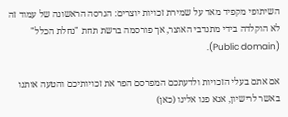השיתופי מקפיד מאד על שמירת זכויות יוצרים: הגרסה הראשונה של עמוד זה לא הוקלדה בידי מתנדבי האוצר, אך פורסמה ברשת תחת "נחלת הכלל" (Public domain).

אם אתם בעלי הזכויות ולדעתכם המפרסם הפר את זכויותיכם והטעה אותנו באשר לרישיון, אנא פנו אלינו (כאן)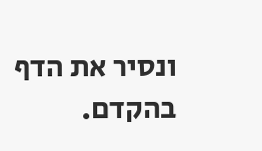ונסיר את הדף בהקדם.